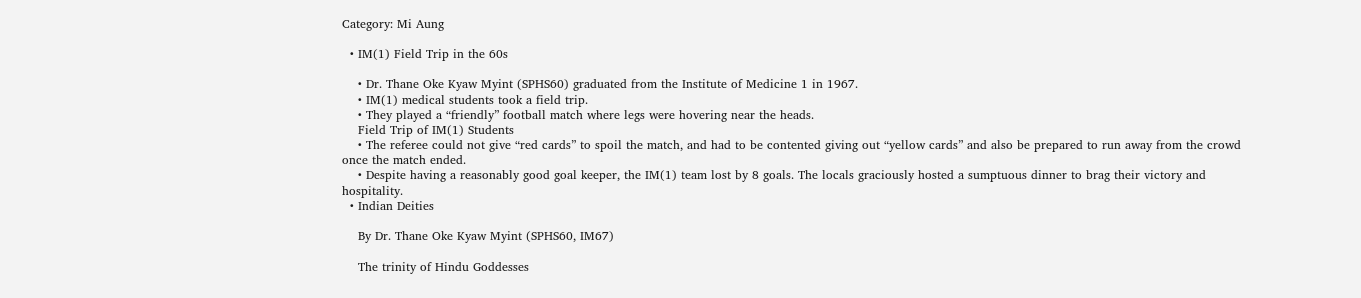Category: Mi Aung

  • IM(1) Field Trip in the 60s

    • Dr. Thane Oke Kyaw Myint (SPHS60) graduated from the Institute of Medicine 1 in 1967.
    • IM(1) medical students took a field trip.
    • They played a “friendly” football match where legs were hovering near the heads.
    Field Trip of IM(1) Students
    • The referee could not give “red cards” to spoil the match, and had to be contented giving out “yellow cards” and also be prepared to run away from the crowd once the match ended.
    • Despite having a reasonably good goal keeper, the IM(1) team lost by 8 goals. The locals graciously hosted a sumptuous dinner to brag their victory and hospitality.
  • Indian Deities

    By Dr. Thane Oke Kyaw Myint (SPHS60, IM67)

    The trinity of Hindu Goddesses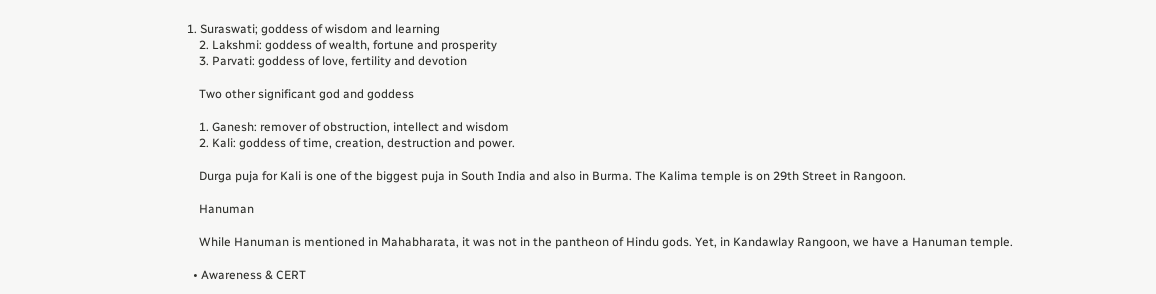1. Suraswati; goddess of wisdom and learning
    2. Lakshmi: goddess of wealth, fortune and prosperity
    3. Parvati: goddess of love, fertility and devotion

    Two other significant god and goddess

    1. Ganesh: remover of obstruction, intellect and wisdom
    2. Kali: goddess of time, creation, destruction and power.

    Durga puja for Kali is one of the biggest puja in South India and also in Burma. The Kalima temple is on 29th Street in Rangoon.

    Hanuman

    While Hanuman is mentioned in Mahabharata, it was not in the pantheon of Hindu gods. Yet, in Kandawlay Rangoon, we have a Hanuman temple.

  • Awareness & CERT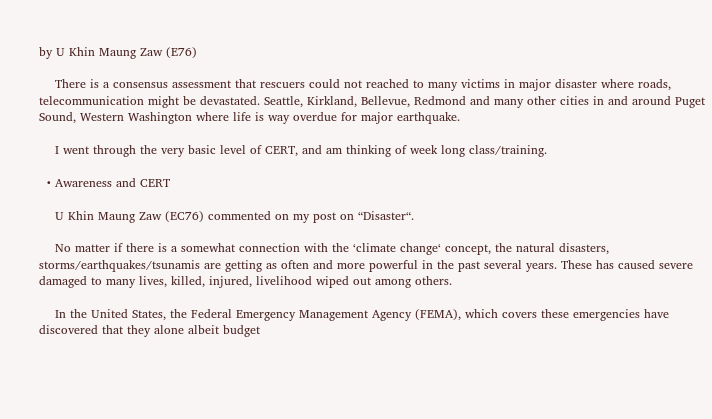by U Khin Maung Zaw (E76)

    There is a consensus assessment that rescuers could not reached to many victims in major disaster where roads, telecommunication might be devastated. Seattle, Kirkland, Bellevue, Redmond and many other cities in and around Puget Sound, Western Washington where life is way overdue for major earthquake.

    I went through the very basic level of CERT, and am thinking of week long class/training.

  • Awareness and CERT

    U Khin Maung Zaw (EC76) commented on my post on “Disaster“.

    No matter if there is a somewhat connection with the ‘climate change‘ concept, the natural disasters, storms/earthquakes/tsunamis are getting as often and more powerful in the past several years. These has caused severe damaged to many lives, killed, injured, livelihood wiped out among others.

    In the United States, the Federal Emergency Management Agency (FEMA), which covers these emergencies have discovered that they alone albeit budget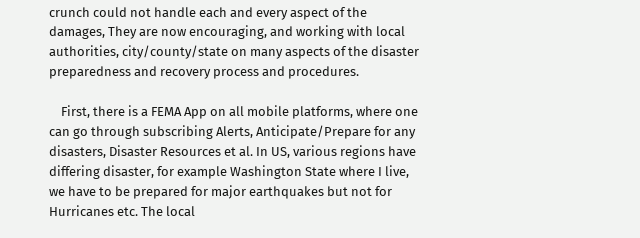crunch could not handle each and every aspect of the damages, They are now encouraging, and working with local authorities, city/county/state on many aspects of the disaster preparedness and recovery process and procedures.

    First, there is a FEMA App on all mobile platforms, where one can go through subscribing Alerts, Anticipate/Prepare for any disasters, Disaster Resources et al. In US, various regions have differing disaster, for example Washington State where I live, we have to be prepared for major earthquakes but not for Hurricanes etc. The local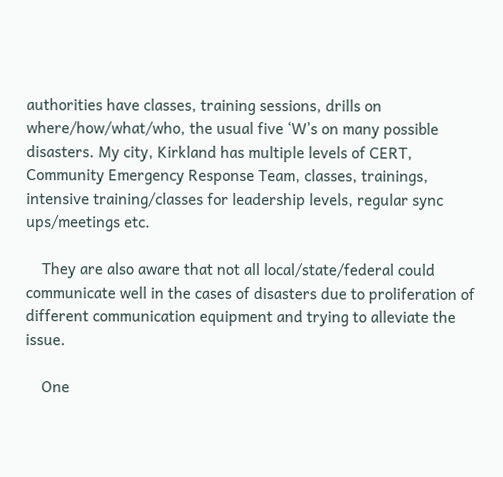authorities have classes, training sessions, drills on where/how/what/who, the usual five ‘W’s on many possible disasters. My city, Kirkland has multiple levels of CERT, Community Emergency Response Team, classes, trainings, intensive training/classes for leadership levels, regular sync ups/meetings etc.

    They are also aware that not all local/state/federal could communicate well in the cases of disasters due to proliferation of different communication equipment and trying to alleviate the issue.

    One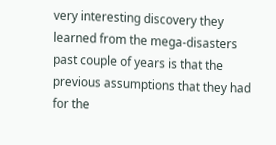very interesting discovery they learned from the mega-disasters past couple of years is that the previous assumptions that they had for the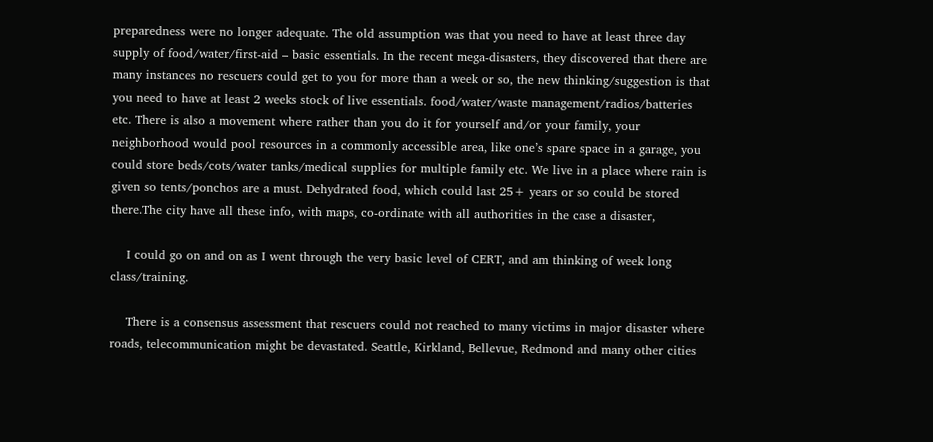preparedness were no longer adequate. The old assumption was that you need to have at least three day supply of food/water/first-aid – basic essentials. In the recent mega-disasters, they discovered that there are many instances no rescuers could get to you for more than a week or so, the new thinking/suggestion is that you need to have at least 2 weeks stock of live essentials. food/water/waste management/radios/batteries etc. There is also a movement where rather than you do it for yourself and/or your family, your neighborhood would pool resources in a commonly accessible area, like one’s spare space in a garage, you could store beds/cots/water tanks/medical supplies for multiple family etc. We live in a place where rain is given so tents/ponchos are a must. Dehydrated food, which could last 25+ years or so could be stored there.The city have all these info, with maps, co-ordinate with all authorities in the case a disaster,

    I could go on and on as I went through the very basic level of CERT, and am thinking of week long class/training.

    There is a consensus assessment that rescuers could not reached to many victims in major disaster where roads, telecommunication might be devastated. Seattle, Kirkland, Bellevue, Redmond and many other cities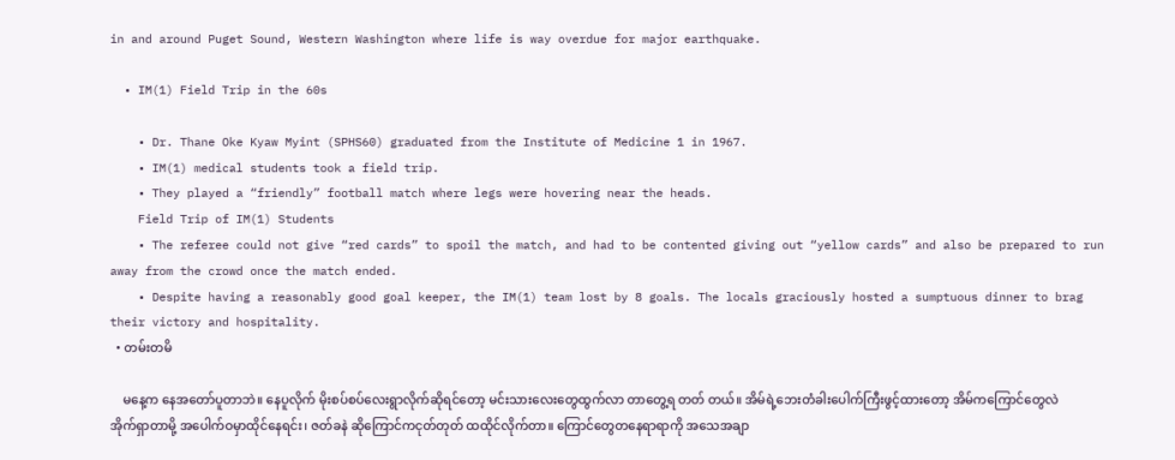in and around Puget Sound, Western Washington where life is way overdue for major earthquake.

  • IM(1) Field Trip in the 60s

    • Dr. Thane Oke Kyaw Myint (SPHS60) graduated from the Institute of Medicine 1 in 1967.
    • IM(1) medical students took a field trip.
    • They played a “friendly” football match where legs were hovering near the heads.
    Field Trip of IM(1) Students
    • The referee could not give “red cards” to spoil the match, and had to be contented giving out “yellow cards” and also be prepared to run away from the crowd once the match ended.
    • Despite having a reasonably good goal keeper, the IM(1) team lost by 8 goals. The locals graciously hosted a sumptuous dinner to brag their victory and hospitality.
  • တမ်းတမိ

    မနေ့က နေအတော်ပူတာဘဲ။ နေပူလိုက် မိုးစပ်စပ်လေးရွာလိုက်ဆိုရင်တော့ မင်းသားလေးတွေထွက်လာ တာတွေ့ရ တတ် တယ်။ အိမ်ရဲ့ဘေးတံခါးပေါက်ကြီးဖွင့်ထားတော့ အိမ်ကကြောင်တွေလဲအိုက်ရှာတာမို့ အပေါက်ဝမှာထိုင်နေရင်း၊ ဇတ်ခနဲ ဆိုကြောင်ကငုတ်တုတ် ထထိုင်လိုက်တာ။ ကြောင်တွေတနေရာရာကို အသေအချာ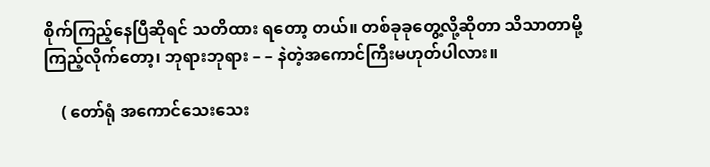စိုက်ကြည့်နေပြီဆိုရင် သတိထား ရတော့ တယ်။ တစ်ခုခုတွေ့လို့ဆိုတာ သိသာတာမို့ ကြည့်လိုက်တော့၊ ဘုရားဘုရား – – နဲတဲ့အကောင်ကြီးမဟုတ်ပါလား။

    ( တော်ရုံ အကောင်သေးသေး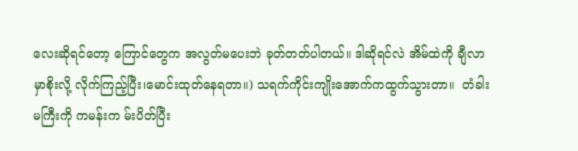လေးဆိုရင်တော့ ကြောင်တွေက အလွတ်မပေးဘဲ ခုတ်တတ်ပါတယ်။ ဒါဆိုရင်လဲ အိမ်ထဲကို ချီလာမှာစိုးလို့ လိုက်ကြည့်ပြီး၊မောင်းထုတ်နေရတာ။) သရက်ကိုင်းကျိုးအောက်ကထွက်သွားတာ။  တံခါးမကြီးကို ကမန်းက မ်းပိတ်ပြီး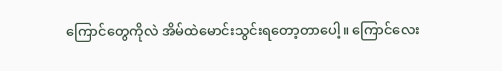ကြောင်တွေကိုလဲ အိမ်ထဲမောင်းသွင်းရတော့တာပေါ့။ ကြောင်လေး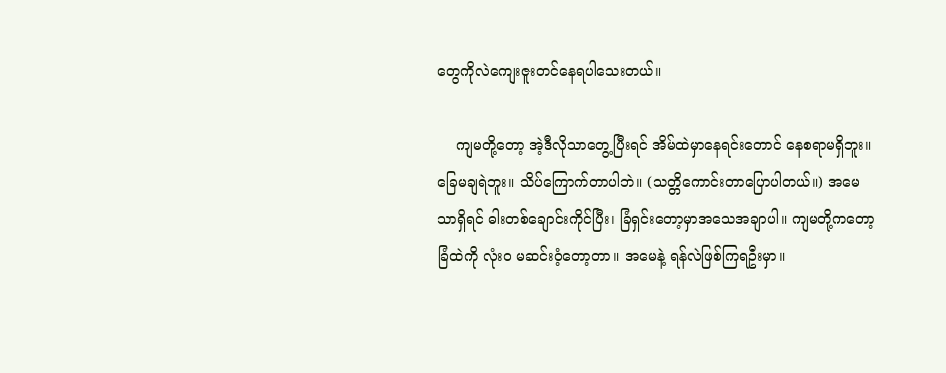တွေကိုလဲကျေးဇူးတင်နေရပါသေးတယ်။

    ကျမတို့တော့ အဲ့ဒီလိုသာတွေ့ပြီးရင် အိမ်ထဲမှာနေရင်းတောင် နေစရာမရှိဘူး။ခြေမချရဲဘူး။ သိပ်ကြောက်တာပါဘဲ။ (သတ္တိကောင်းတာပြောပါတယ်။) အမေသာရှိရင် ဓါးတစ်ချောင်းကိုင်ပြီး၊ ခြံရှင်းတော့မှာအသေအချာပါ။ ကျမတို့ကတော့ ခြံထဲကို လုံးဝ မဆင်းဝံ့တော့တာ။ အမေနဲ့ ရန်လဲဖြစ်ကြရဦးမှာ။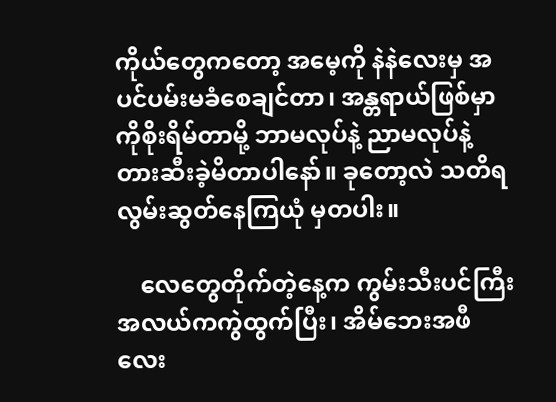ကိုယ်တွေကတော့ အမေ့ကို နဲနဲလေးမှ အပင်ပမ်းမခံစေချင်တာ၊ အန္တရာယ်ဖြစ်မှာကိုစိုးရိမ်တာမို့ ဘာမလုပ်နဲ့ ညာမလုပ်နဲ့ တားဆီးခဲ့မိတာပါနော်။ ခုတော့လဲ သတိရ လွမ်းဆွတ်နေကြယုံ မှတပါး။

    လေတွေတိုက်တဲ့နေ့က ကွမ်းသီးပင်ကြီး အလယ်ကကွဲထွက်ပြီး၊ အိမ်ဘေးအဖီလေး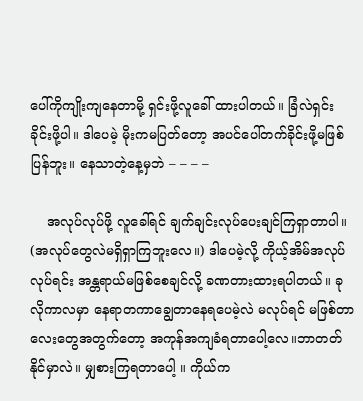ပေါ်ကိုကျိုးကျနေတာမို့ ရှင်းဖို့လူခေါ် ထားပါတယ်။ ခြံလဲရှင်းခိုင်းဖို့ပါ။ ဒါပေမဲ့ မိုးကမပြတ်တော့ အပင်ပေါ်တက်ခိုင်းဖို့မဖြစ်ပြန်ဘူး။ နေသာတဲ့နေ့မှဘဲ – – – –

    အလုပ်လုပ်ဖို့ လူခေါ်ရင် ချက်ချင်းလုပ်ပေးချင်ကြရှာတာပါ။ (အလုပ်တွေလဲမရှိရှာကြဘူးလေ။) ဒါပေမဲ့လို့ ကိုယ့်အိမ်အလုပ် လုပ်ရင်း အန္တရာယ်မဖြစ်စေချင်လို့ ခဏတားထားရပါတယ်။ ခုလိုကာလမှာ နေရာတကာချွေတာနေရပေမဲ့လဲ မလုပ်ရင် မဖြစ်တာလေးတွေအတွက်တော့ အကုန်အကျခံရတာပေါ့လေ။ဘာတတ်နိုင်မှာလဲ။ မျှစားကြရတာပေါ့ ။ ကိုယ်က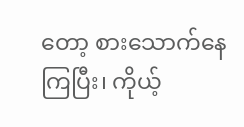တော့ စားသောက်နေကြပြီး၊ ကိုယ့်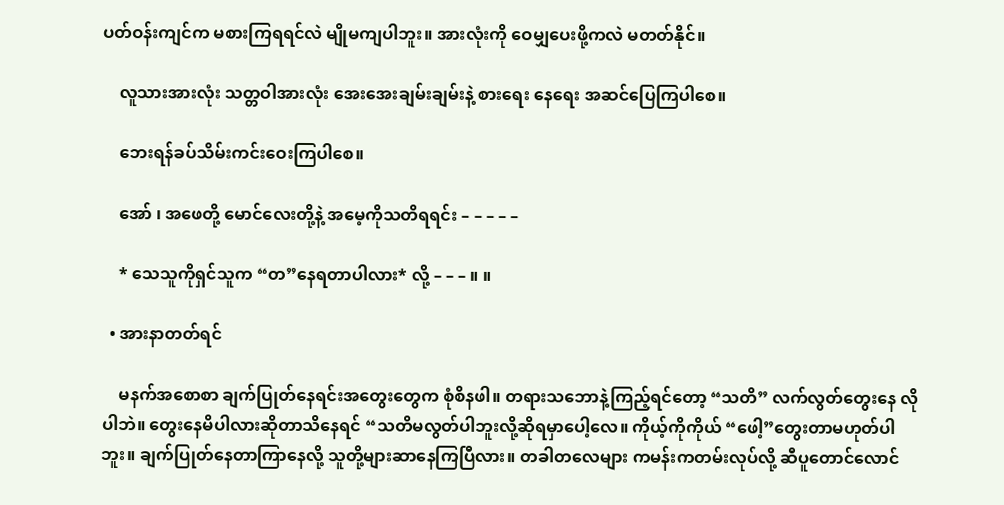ပတ်ဝန်းကျင်က မစားကြရရင်လဲ မျိုမကျပါဘူး။ အားလုံးကို ဝေမျှပေးဖို့ကလဲ မတတ်နိုင်။

    လူသားအားလုံး သတ္တဝါအားလုံး အေးအေးချမ်းချမ်းနဲ့ စားရေး နေရေး အဆင်ပြေကြပါစေ။

    ဘေးရန်ခပ်သိမ်းကင်းဝေးကြပါစေ။

    အော် ၊ အဖေတို့ မောင်လေးတို့နဲ့ အမေ့ကိုသတိရရင်း – – – – –

    * သေသူကိုရှင်သူက “တ”နေရတာပါလား* လို့ – – – ။ ။

  • အားနာတတ်ရင်

    မနက်အစောစာ ချက်ပြုတ်နေရင်းအတွေးတွေက စုံစိနဖါ။ တရားသဘောနဲ့ကြည့်ရင်တော့ “သတိ” လက်လွတ်တွေးနေ လိုပါဘဲ။ တွေးနေမိပါလားဆိုတာသိနေရင် “သတိမလွတ်ပါဘူးလို့ဆိုရမှာပေါ့လေ။ ကိုယ့်ကိုကိုယ် “ဖေါ့”တွေးတာမဟုတ်ပါဘူး။ ချက်ပြုတ်နေတာကြာနေလို့ သူတို့များဆာနေကြပြီလား။ တခါတလေများ ကမန်းကတမ်းလုပ်လို့ ဆီပူတောင်လောင်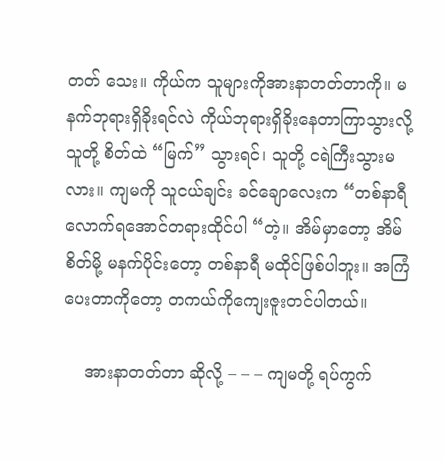တတ် သေး။ ကိုယ်က သူများကိုအားနာတတ်တာကို။ မနက်ဘုရားရှိခိုးရင်လဲ ကိုယ်ဘုရားရှိခိုးနေတာကြာသွားလို့ သူတို့ စိတ်ထဲ “မြက်” သွားရင်၊ သူတို့ ငရဲကြီးသွားမလား။ ကျမကို သူငယ်ချင်း ခင်ချောလေးက “တစ်နာရီလောက်ရအောင်တရားထိုင်ပါ “တဲ့။ အိမ်မှာတော့ အိမ်စိတ်မို့ မနက်ပိုင်းတော့ တစ်နာရီ မထိုင်ဖြစ်ပါဘူး။ အကြံပေးတာကိုတော့ တကယ်ကိုကျေးဇူးတင်ပါတယ်။

    အားနာတတ်တာ ဆိုလို့ – – – ကျမတို့ ရပ်ကွက်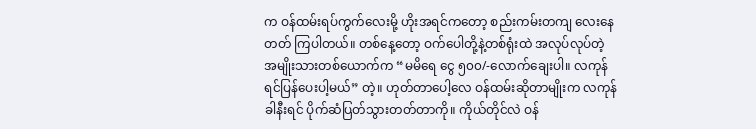က ဝန်ထမ်းရပ်ကွက်လေးမို့ ဟိုးအရင်ကတော့ စည်းကမ်းတကျ လေးနေတတ် ကြပါတယ်။ တစ်နေ့တော့ ဝက်ပေါတို့နဲ့တစ်ရုံးထဲ အလုပ်လုပ်တဲ့ အမျိုးသားတစ်ယောက်က “မမိရေ ငွေ ၅၀၀/-လောက်ချေးပါ။ လကုန်ရင်ပြန်ပေးပါ့မယ်” တဲ့။ ဟုတ်တာပေါ့လေ ဝန်ထမ်းဆိုတာမျိုးက လကုန်ခါနီးရင် ပိုက်ဆံပြတ်သွားတတ်တာကို။ ကိုယ်တိုင်လဲ ဝန်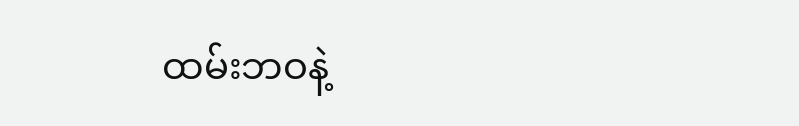ထမ်းဘဝနဲ့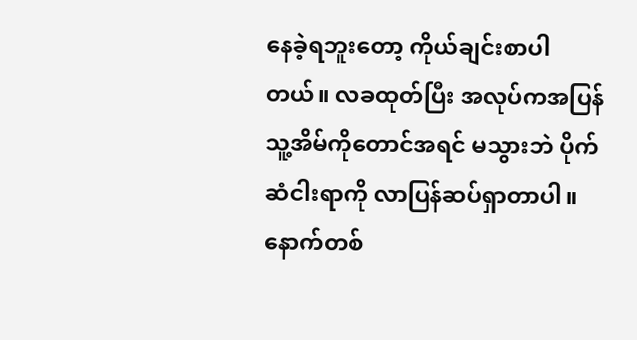နေခဲ့ရဘူးတော့ ကိုယ်ချင်းစာပါတယ်။ လခထုတ်ပြီး အလုပ်ကအပြန် သူ့အိမ်ကိုတောင်အရင် မသွားဘဲ ပိုက်ဆံငါးရာကို လာပြန်ဆပ်ရှာတာပါ။ နောက်တစ်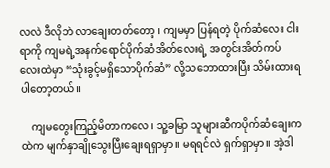လလဲ ဒီလိုဘဲ လာချေးတတ်တော့ ၊ ကျမမှာ ပြန်ရတဲ့ ပိုက်ဆံလေး ငါးရာကို ကျမရဲ့အနက်ရောင်ပိုက်ဆံအိတ်လေးရဲ့ အတွင်းအိတ်ကပ်လေးထဲမှာ “သုံးခွင့်မရှိသောပိုက်ဆံ” လို့သဘောထားပြီး သိမ်းထားရပါတော့တယ်။

    ကျမတွေးကြည့်မိတာကလေ၊ သူ့ခမြာ သူများဆီကပိုက်ဆံချေးကထဲက မျက်နှာချိုသွေးပြီးချေးရရှာမှာ။ မရရင်လဲ ရှက်ရှာမှာ။ အဲ့ဒါ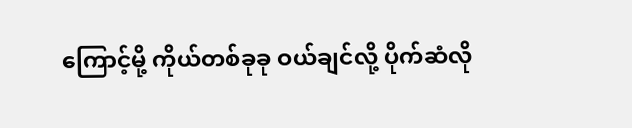ကြောင့်မို့ ကိုယ်တစ်ခုခု ဝယ်ချင်လို့ ပိုက်ဆံလို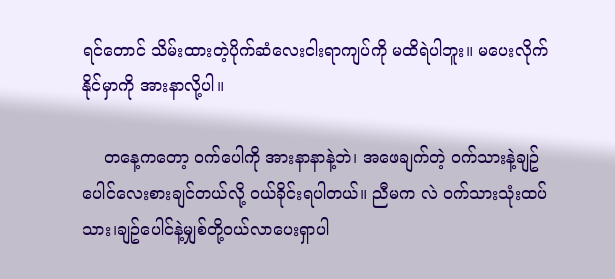ရင်တောင် သိမ်းထားတဲ့ပိုက်ဆံလေးငါးရာကျပ်ကို မထိရဲပါဘူး။ မပေးလိုက် နိုင်မှာကို အားနာလို့ပါ။

    တနေ့ကတော့ ဝက်ပေါကို အားနာနာနဲ့ဘဲ၊ အဖေချက်တဲ့ ဝက်သားနဲ့ချဥ်ပေါင်လေးစားချင်တယ်လို့ ဝယ်ခိုင်းရပါတယ်။ ညီမက လဲ ဝက်သားသုံးထပ်သား၊ချဥ်ပေါင်နဲ့မျှစ်တို့ဝယ်လာပေးရှာပါ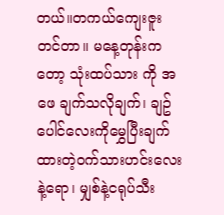တယ်။တကယ်ကျေးဇူးတင်တာ။ မနေ့တုန်းကတော့ သုံးထပ်သား ကို အဖေ ချက်သလိုချက်၊ ချဥ်ပေါင်လေးကိုမွှေပြီးချက်ထားတဲ့ဝက်သားဟင်းလေးနဲ့ရော၊ မျှစ်နဲ့ငရုပ်သီး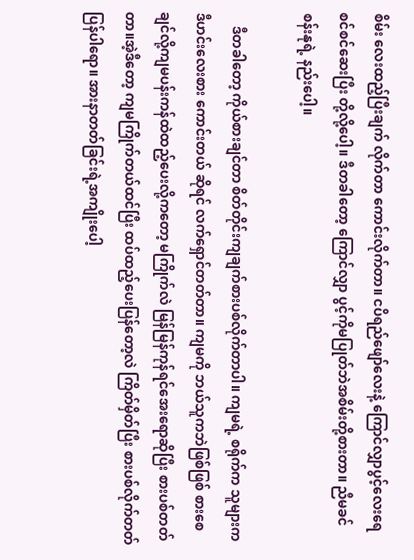စိမ်း လေးထည့်ပြီးချက် လိုက်တာ ကောင်းလိုက်တာ။ ငပိရည်ဖျော်လေးနဲ့ ကြောင်လျှာပွင့်လေးရေစင်စင်ဆေးပြီး တို့လို့ပေါ့။ ဒီတခါတော့ ကြောင်လျှာ ပွင့်ကိုမပြုတ်ဘဲအစိမ်းတို့စားတာ။ ညီမခင်စန်းနုရဲ့ နည်းပေါ့။

    ဒီတခါတော့ ကိုယ်စားချင်တာ စိတ်တိုင်းကျချက်စားပစ်လိုက်တာပါ။ ကျမရဲ့ စရိုက်က သူများက ဒီဟင်းလေးစား ကောင်းတယ် ဆိုရင် လက်ရှောင်တတ်တာ။ ကျမကို ဘယ်သူကဘဲဖြစ်ဖြစ် စားစေချင်လို့ကျမပန်းကန်ထဲထည့်ပေးလို့ကတော့ မကြိုက်လဲ မြန်မြန်ကုန်ရင်အေးရောဆိုပြီး စားပစ်တတ်တာ။အဲ့ဒီတော့ ကျမကြိုက်တယ်ထင်ပြီး ထပ်ထည့်ပေးပြန်တော့လဲ ကြိတ်မှိတ်ပြီး စားပစ်လိုက်တတ်ပြန်ပါရော။ အားနာတတ်ခြင်းရဲ့အကျိုးပေါ့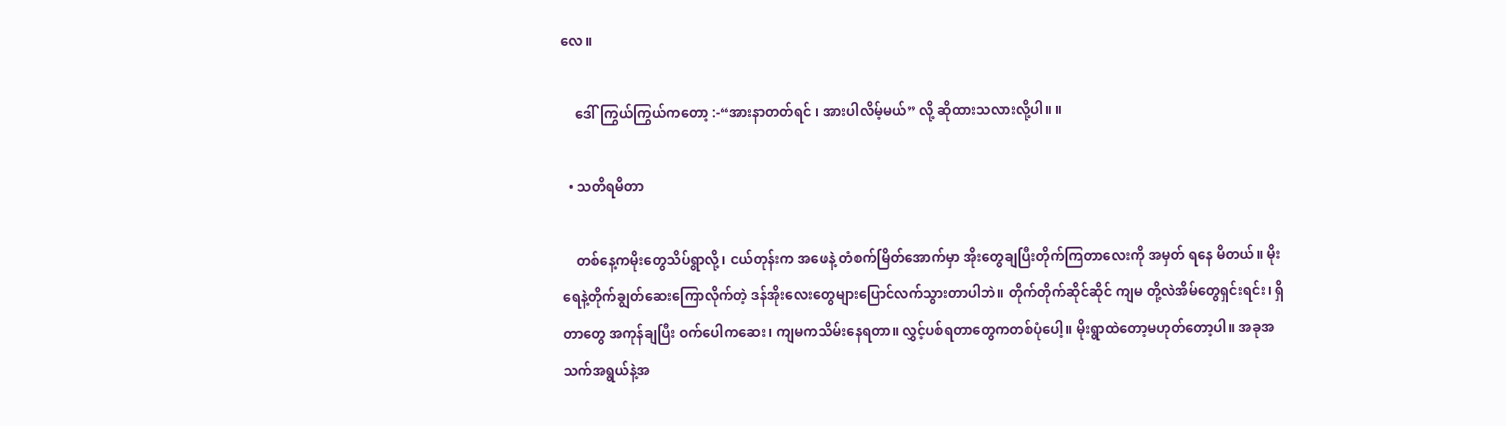လေ။

    ဒေါ်ကြွယ်ကြွယ်ကတော့ :-“အားနာတတ်ရင် ၊ အားပါလိမ့်မယ်” လို့ ဆိုထားသလားလို့ပါ။ ။

  • သတိရမိတာ

    တစ်နေ့ကမိုးတွေသိပ်ရွာလို့၊ ငယ်တုန်းက အဖေနဲ့ တံစက်မြိတ်အောက်မှာ အိုးတွေချပြီးတိုက်ကြတာလေးကို အမှတ် ရနေ မိတယ်။ မိုးရေနဲ့တိုက်ချွတ်ဆေးကြောလိုက်တဲ့ ဒန်အိုးလေးတွေများပြောင်လက်သွားတာပါဘဲ။ တိုက်တိုက်ဆိုင်ဆိုင် ကျမ တို့လဲအိမ်တွေရှင်းရင်း၊ ရှိတာတွေ အကုန်ချပြီး ဝက်ပေါကဆေး၊ ကျမကသိမ်းနေရတာ။ လွှင့်ပစ်ရတာတွေကတစ်ပုံပေါ့။ မိုးရွာထဲတော့မဟုတ်တော့ပါ။ အခုအသက်အရွယ်နဲ့အ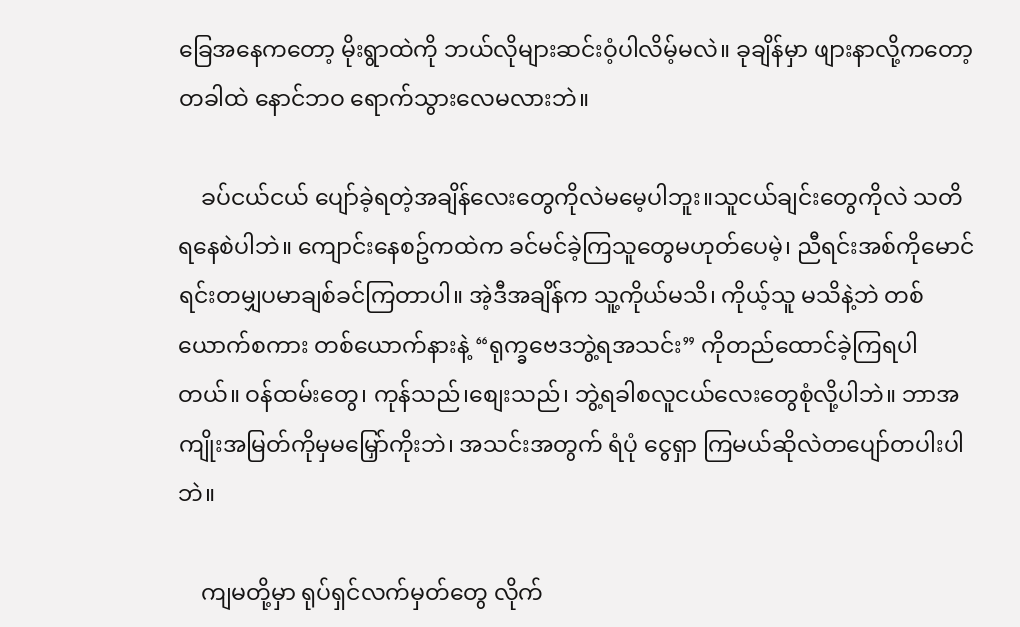ခြေအနေကတော့ မိုးရွာထဲကို ဘယ်လိုများဆင်းဝံ့ပါလိမ့်မလဲ။ ခုချိန်မှာ ဖျားနာလို့ကတော့ တခါထဲ နောင်ဘဝ ရောက်သွားလေမလားဘဲ။

    ခပ်ငယ်ငယ် ပျော်ခဲ့ရတဲ့အချိန်လေးတွေကိုလဲမမေ့ပါဘူး။သူငယ်ချင်းတွေကိုလဲ သတိရနေစဲပါဘဲ။ ကျောင်းနေစဥ်ကထဲက ခင်မင်ခဲ့ကြသူတွေမဟုတ်ပေမဲ့၊ ညီရင်းအစ်ကိုမောင်ရင်းတမျှပမာချစ်ခင်ကြတာပါ။ အဲ့ဒီအချိန်က သူ့ကိုယ်မသိ၊ ကိုယ့်သူ မသိနဲ့ဘဲ တစ်ယောက်စကား တစ်ယောက်နားနဲ့ “ရုက္ခဗေဒဘွဲ့ရအသင်း” ကိုတည်ထောင်ခဲ့ကြရပါတယ်။ ဝန်ထမ်းတွေ၊ ကုန်သည်၊စျေးသည်၊ ဘွဲ့ရခါစလူငယ်လေးတွေစုံလို့ပါဘဲ။ ဘာအကျိုးအမြတ်ကိုမှမမြှော်ကိုးဘဲ၊ အသင်းအတွက် ရံပုံ ငွေရှာ ကြမယ်ဆိုလဲတပျော်တပါးပါဘဲ။

    ကျမတို့မှာ ရုပ်ရှင်လက်မှတ်တွေ လိုက်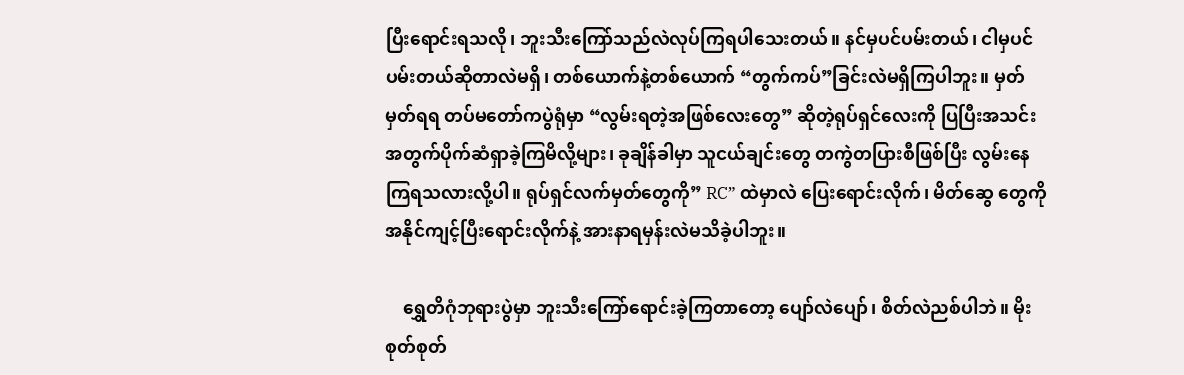ပြီးရောင်းရသလို၊ ဘူးသီးကြော်သည်လဲလုပ်ကြရပါသေးတယ်။ နင်မှပင်ပမ်းတယ်၊ ငါမှပင်ပမ်းတယ်ဆိုတာလဲမရှိ၊ တစ်ယောက်နဲ့တစ်ယောက် “တွက်ကပ်”ခြင်းလဲမရှိကြပါဘူး။ မှတ်မှတ်ရရ တပ်မတော်ကပွဲရုံမှာ “လွမ်းရတဲ့အဖြစ်လေးတွေ” ဆိုတဲ့ရုပ်ရှင်လေးကို ပြပြီးအသင်းအတွက်ပိုက်ဆံရှာခဲ့ကြမိလို့များ၊ ခုချိန်ခါမှာ သူငယ်ချင်းတွေ တကွဲတပြားစီဖြစ်ပြီး လွမ်းနေကြရသလားလို့ပါ။ ရုပ်ရှင်လက်မှတ်တွေကို” RC” ထဲမှာလဲ ပြေးရောင်းလိုက်၊ မိတ်ဆွေ တွေကို အနိုင်ကျင့်ပြီးရောင်းလိုက်နဲ့ အားနာရမှန်းလဲမသိခဲ့ပါဘူး။

    ရွှေတိဂုံဘုရားပွဲမှာ ဘူးသီးကြော်ရောင်းခဲ့ကြတာတော့ ပျော်လဲပျော်၊ စိတ်လဲညစ်ပါဘဲ။ မိုးစုတ်စုတ်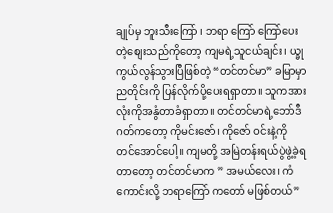ချုပ်မှ ဘူးသီးကြော် ၊ ဘရာ ကြော် ကြော်ပေးတဲ့စျေးသည်ကိုတော့ ကျမရဲ့သူငယ်ချင်း၊ ယ္ခုကွယ်လွန်သွားပြီဖြစ်တဲ့ “တင်တင်မာ” ခမြာမှာညတိုင်းကို ပြန်လိုက်ပို့ပေးရရှာတာ။ သူကအားလုံးကိုအနွံတာခံရှာတာ။ တင်တင်မာရဲ့ဘော်ဒီဂတ်ကတော့ ကိုမင်းဇော်၊ ကိုဇော် ဝင်းနဲ့ကို တင်အောင်ပေါ့။ ကျမတို့ အမြဲတန်းရယ်ပွဲဖွဲ့ခဲ့ရတာတော့ တင်တင်မာက ” အမယ်လေး၊ ကံကောင်းလို့ ဘရာကြော် ကတော် မဖြစ်တယ်”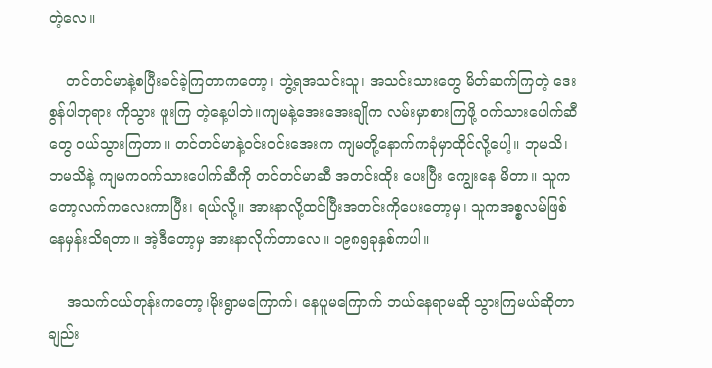တဲ့လေ။

    တင်တင်မာနဲ့စပြီးခင်ခဲ့ကြတာကတော့၊ ဘွဲ့ရအသင်းသူ၊ အသင်းသားတွေ မိတ်ဆက်ကြတဲ့ ဒေးစွန်ပါဘုရား ကိုသွား ဖူးကြ တဲ့နေ့ပါဘဲ။ကျမနဲ့အေးအေးချိုက လမ်းမှာစားကြဖို့ ဝက်သားပေါက်ဆီတွေ ဝယ်သွားကြတာ။ တင်တင်မာနဲ့ဝင်းဝင်းအေးက ကျမတို့နောက်ကခုံမှာထိုင်လို့ပေါ့။ ဘုမသိ၊ ဘမသိနဲ့ ကျမကဝက်သားပေါက်ဆီကို တင်တင်မာဆီ အတင်းထိုး ပေးပြီး ကျွေးနေ မိတာ။ သူကတော့လက်ကလေးကာပြီး၊ ရယ်လို့။ အားနာလို့ထင်ပြီးအတင်းကိုပေးတော့မှ၊ သူကအစ္စလမ်ဖြစ်နေမှန်းသိရတာ။ အဲ့ဒီတော့မှ အားနာလိုက်တာလေ။ ၁၉၈၅ခုနှစ်ကပါ။

    အသက်ငယ်တုန်းကတော့၊မိုးရွာမကြောက်၊ နေပူမကြောက် ဘယ်နေရာမဆို သွားကြမယ်ဆိုတာချည်း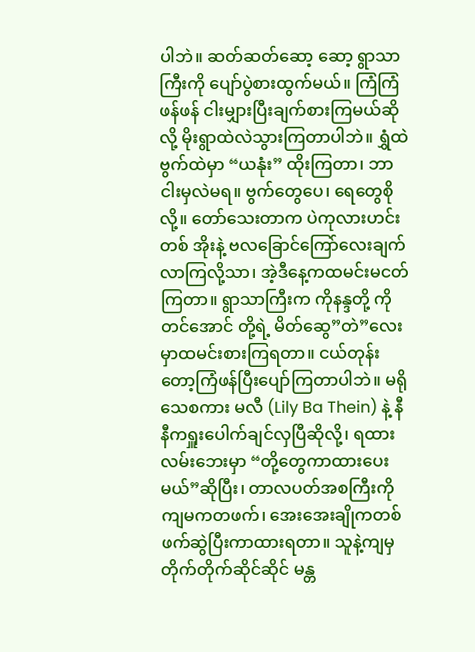ပါဘဲ။ ဆတ်ဆတ်ဆော့ ဆော့ ရွာသာကြီးကို ပျော်ပွဲစားထွက်မယ်။ ကြံကြံဖန်ဖန် ငါးမျှားပြီးချက်စားကြမယ်ဆိုလို့ မိုးရွာထဲလဲသွားကြတာပါဘဲ။ ရွှံထဲဗွက်ထဲမှာ “ယနုံး” ထိုးကြတာ၊ ဘာငါးမှလဲမရ။ ဗွက်တွေပေ၊ ရေတွေစိုလို့။ တော်သေးတာက ပဲကုလားဟင်းတစ် အိုးနဲ့ ဗလခြောင်ကြော်လေးချက်လာကြလို့သာ၊ အဲ့ဒီနေ့ကထမင်းမငတ်ကြတာ။ ရွာသာကြီးက ကိုနန္ဒတို့ ကိုတင်အောင် တို့ရဲ့ မိတ်ဆွေ”တဲ”လေးမှာထမင်းစားကြရတာ။ ငယ်တုန်းတော့ကြံဖန်ပြီးပျော်ကြတာပါဘဲ။ မရိုသေစကား မလီ (Lily Ba Thein) နဲ့ နီနီကရှူးပေါက်ချင်လှပြီဆိုလို့၊ ရထားလမ်းဘေးမှာ “တို့တွေကာထားပေးမယ်”ဆိုပြီး၊ တာလပတ်အစကြီးကို ကျမကတဖက်၊ အေးအေးချိုကတစ်ဖက်ဆွဲပြီးကာထားရတာ။ သူနဲ့ကျမှ တိုက်တိုက်ဆိုင်ဆိုင် မန္တ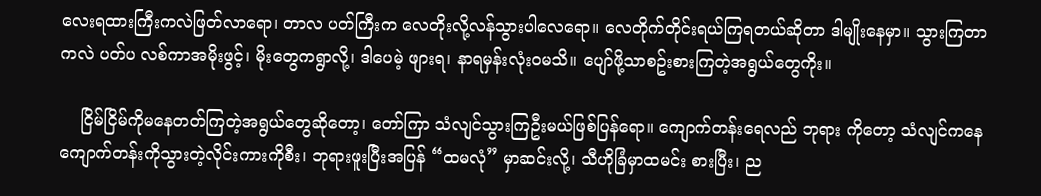လေးရထားကြီးကလဲဖြတ်လာရော၊ တာလ ပတ်ကြီးက လေတိုးလို့လန်သွားပါလေရော။ လေတိုက်တိုင်းရယ်ကြရတယ်ဆိုတာ ဒါမျိုးနေမှာ။ သွားကြတာကလဲ ပတ်ပ လစ်ကာအမိုးဖွင့်၊ မိုးတွေကရွာလို့၊ ဒါပေမဲ့ ဖျားရ၊ နာရမှန်းလုံးဝမသိ။ ပျော်ဖို့သာစဥ်းစားကြတဲ့အရွယ်တွေကိုး။

    ငြိမ်ငြိမ်ကိုမနေတတ်ကြတဲ့အရွယ်တွေဆိုတော့၊ တော်ကြာ သံလျင်သွားကြဦးမယ်ဖြစ်ပြန်ရော။ ကျောက်တန်းရေလည် ဘုရား ကိုတော့ သံလျင်ကနေကျောက်တန်းကိုသွားတဲ့လိုင်းကားကိုစီး၊ ဘုရားဖူးပြီးအပြန် “ထမလုံ” မှာဆင်းလို့၊ သီဟိုခြံမှာထမင်း စားပြီး၊ ည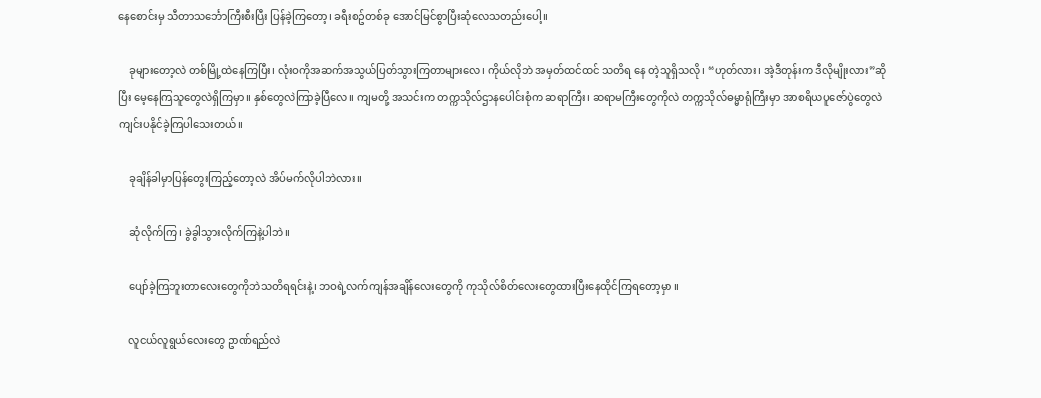နေစောင်းမှ သီတာသင်္ဘောကြီးစီးပြီး ပြန်ခဲ့ကြတော့၊ ခရီးစဥ်တစ်ခု အောင်မြင်စွာပြီးဆုံလေသတည်းပေါ့။

    ခုများတော့လဲ တစ်မြို့ထဲနေကြပြီး၊ လုံးဝကိုအဆက်အသွယ်ပြတ်သွားကြတာများလေ၊ ကိုယ်လိုဘဲ အမှတ်ထင်ထင် သတိရ နေ တဲ့သူရှိသလို၊ “ဟုတ်လား၊ အဲ့ဒီတုန်းက ဒီလိုမျိုးလား”ဆိုပြီး မေ့နေကြသူတွေလဲရှိကြမှာ။ နှစ်တွေလဲကြာခဲ့ပြီလေ။ ကျမတို့ အသင်းက တက္ကသိုလ်ဌာနပေါင်းစုံက ဆရာကြီး၊ ဆရာမကြီးတွေကိုလဲ တက္ကသိုလ်ဓမ္မာရုံကြီးမှာ အာစရိယပူဇော်ပွဲတွေလဲ ကျင်းပနိုင်ခဲ့ကြပါသေးတယ်။

    ခုချိန်ခါမှာပြန်တွေးကြည့်တော့လဲ အိပ်မက်လိုပါဘဲလား။

    ဆုံလိုက်ကြ၊ ခွဲခွါသွားလိုက်ကြနဲ့ပါဘဲ။

    ပျော်ခဲ့ကြဘူးတာလေးတွေကိုဘဲသတိရရင်းနဲ့၊ ဘဝရဲ့လက်ကျန်အချိန်လေးတွေကို ကုသိုလ်စိတ်လေးတွေထားပြီးနေထိုင်ကြရတော့မှာ ။

    လူငယ်လူရွယ်လေးတွေ ဥာဏ်ရည်လဲ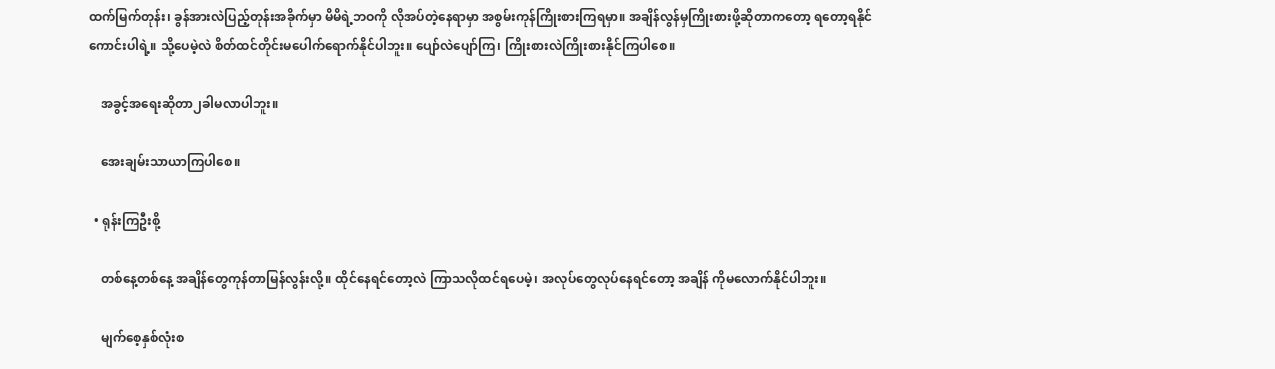ထက်မြက်တုန်း၊ ခွန်အားလဲပြည့်တုန်းအခိုက်မှာ မိမိရဲ့ဘဝကို လိုအပ်တဲ့နေရာမှာ အစွမ်းကုန်ကြိုးစားကြရမှာ။ အချိန်လွန်မှကြိုးစားဖို့ဆိုတာကတော့ ရတော့ရနိုင်ကောင်းပါရဲ့။ သို့ပေမဲ့လဲ စိတ်ထင်တိုင်းမပေါက်ရောက်နိုင်ပါဘူး။ ပျော်လဲပျော်ကြ၊ ကြိုးစားလဲကြိုးစားနိုင်ကြပါစေ။

    အခွင့်အရေးဆိုတာ၂ခါမလာပါဘူး။

    အေးချမ်းသာယာကြပါစေ။

  • ရုန်းကြဦးစို့

    တစ်နေ့တစ်နေ့ အချိန်တွေကုန်တာမြန်လွန်းလို့။ ထိုင်နေရင်တော့လဲ ကြာသလိုထင်ရပေမဲ့၊ အလုပ်တွေလုပ်နေရင်တော့ အချိန် ကိုမလောက်နိုင်ပါဘူး။

    မျက်စေ့နှစ်လုံးစ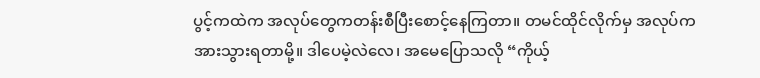ပွင့်ကထဲက အလုပ်တွေကတန်းစီပြီးစောင့်နေကြတာ။ တမင်ထိုင်လိုက်မှ အလုပ်ကအားသွားရတာမို့။ ဒါပေမဲ့လဲလေ၊ အမေပြောသလို “ကိုယ့်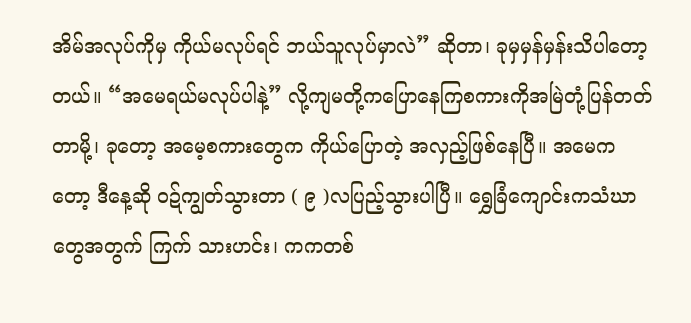အိမ်အလုပ်ကိုမှ ကိုယ်မလုပ်ရင် ဘယ်သူလုပ်မှာလဲ” ဆိုတာ၊ ခုမှမှန်မှန်းသိပါတော့တယ်။ “အမေရယ်မလုပ်ပါနဲ့” လို့ကျမတို့ကပြောနေကြစကားကိုအမြဲတုံ့ပြန်တတ်တာမို့၊ ခုတော့ အမေ့စကားတွေက ကိုယ်ပြောတဲ့ အလှည့်ဖြစ်နေပြီ။ အမေကတော့ ဒီနေ့ဆို ဝဍ်ကျွတ်သွားတာ ( ၉ )လပြည့်သွားပါပြီ။ ရွှေခြံကျောင်းကသံဃာ တွေအတွက် ကြက် သားဟင်း၊ ကကတစ်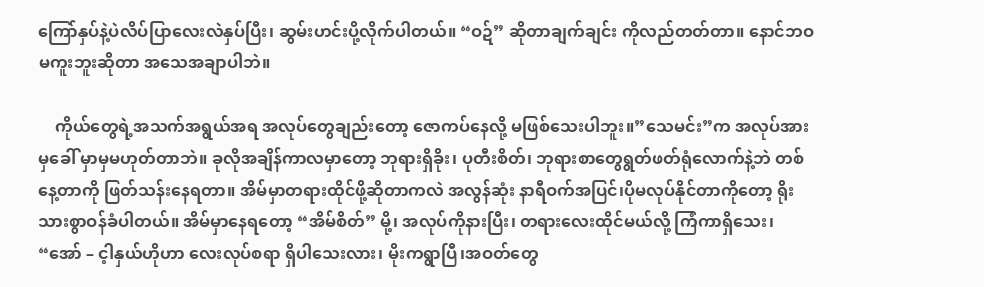ကြော်နှပ်နဲ့ပဲလိပ်ပြာလေးလဲနှပ်ပြီး၊ ဆွမ်းဟင်းပို့လိုက်ပါတယ်။ “ဝဍ်” ဆိုတာချက်ချင်း ကိုလည်တတ်တာ။ နောင်ဘဝမကူးဘူးဆိုတာ အသေအချာပါဘဲ။

    ကိုယ်တွေရဲ့အသက်အရွယ်အရ အလုပ်တွေချည်းတော့ ဇောကပ်နေလို့ မဖြစ်သေးပါဘူး။”သေမင်း”က အလုပ်အားမှခေါ် မှာမှမဟုတ်တာဘဲ။ ခုလိုအချိန်ကာလမှာတော့ ဘုရားရှိခိုး၊ ပုတီးစိတ်၊ ဘုရားစာတွေရွတ်ဖတ်ရုံလောက်နဲ့ဘဲ တစ်နေ့တာကို ဖြတ်သန်းနေရတာ။ အိမ်မှာတရားထိုင်ဖို့ဆိုတာကလဲ အလွန်ဆုံး နာရီဝက်အပြင်၊ပိုမလုပ်နိုင်တာကိုတော့ ရိုးသားစွာဝန်ခံပါတယ်။ အိမ်မှာနေရတော့ “အိမ်စိတ်” မို့၊ အလုပ်ကိုနားပြီး၊ တရားလေးထိုင်မယ်လို့ ကြံကာရှိသေး၊ “အော် – င့ါနှယ်ဟိုဟာ လေးလုပ်စရာ ရှိပါသေးလား၊ မိုးကရွာပြီ၊အဝတ်တွေ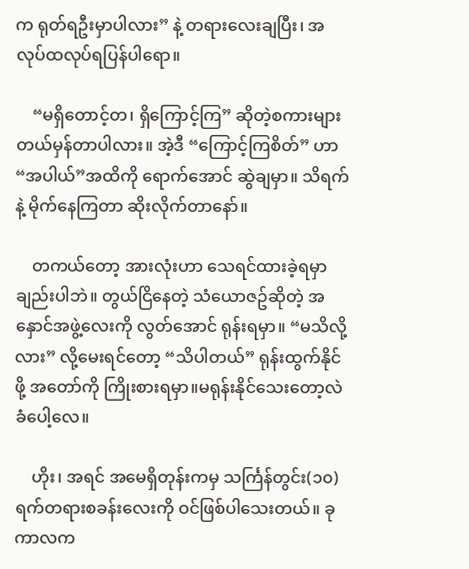က ရုတ်ရဦးမှာပါလား” နဲ့ တရားလေးချပြီး၊ အလုပ်ထလုပ်ရပြန်ပါရော။

    “မရှိတောင့်တ၊ ရှိကြောင့်ကြ” ဆိုတဲ့စကားများ တယ်မှန်တာပါလား။ အဲ့ဒီ “ကြောင့်ကြစိတ်” ဟာ “အပါယ်”အထိကို ရောက်အောင် ဆွဲချမှာ။ သိရက်နဲ့ မိုက်နေကြတာ ဆိုးလိုက်တာနော်။

    တကယ်တော့ အားလုံးဟာ သေရင်ထားခဲ့ရမှာချည်းပါဘဲ။ တွယ်ငြိနေတဲ့ သံယောဇဥ်ဆိုတဲ့ အနှောင်အဖွဲ့လေးကို လွတ်အောင် ရုန်းရမှာ။ “မသိလို့လား” လို့မေးရင်တော့ “သိပါတယ်” ရုန်းထွက်နိုင်ဖို့ အတော်ကို ကြိုးစားရမှာ။မရုန်းနိုင်သေးတော့လဲ ခံပေါ့လေ။

    ဟိုး၊ အရင် အမေရှိတုန်းကမှ သင်္ကြန်တွင်း(၁၀)ရက်တရားစခန်းလေးကို ဝင်ဖြစ်ပါသေးတယ်။ ခုကာလက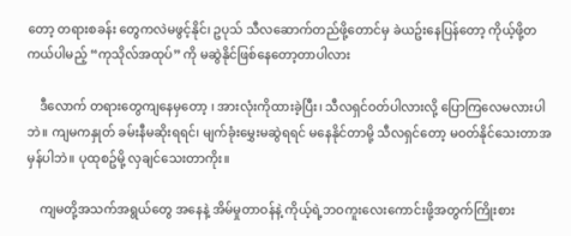တော့ တရားစခန်း တွေကလဲမဖွင့်နိုင်၊ ဥပုသ် သီလဆောက်တည်ဖို့တောင်မှ ခဲယဥ်းနေပြန်တော့ ကိုယ့်ဖို့တကယ်ပါမည့် “ကုသိုလ်အထုပ်” ကို မဆွဲနိုင်ဖြစ်နေတော့တာပါလား

    ဒီလောက် တရားတွေကျနေမှတော့ ၊ အားလုံးကိုထားခဲ့ပြီး၊ သီလရှင်ဝတ်ပါလားလို့ ပြောကြလေမလားပါဘဲ။ ကျမကနှုတ် ခမ်းနီမဆိုးရရင်၊ မျက်ခုံးမွှေးမဆွဲရရင် မနေနိုင်တာမို့ သီလရှင်တော့ မဝတ်နိုင်သေးတာအမှန်ပါဘဲ။ ပုထုစဥ်မို့ လှချင်သေးတာကိုး။

    ကျမတို့အသက်အရွယ်တွေ အနေနဲ့ အိမ်မှုတာဝန်နဲ့ ကိုယ့်ရဲ့ဘဝကူးလေးကောင်းဖို့အတွက်ကြိုးစား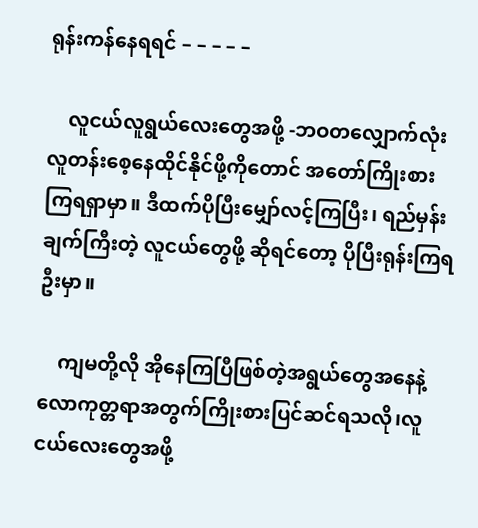ရုန်းကန်နေရရင် – – – – –

    လူငယ်လူရွယ်လေးတွေအဖို့ -ဘဝတလျှောက်လုံးလူတန်းစေ့နေထိုင်နိုင်ဖို့ကိုတောင် အတော်ကြိုးစားကြရရှာမှာ။ ဒီထက်ပိုပြီးမျှော်လင့်ကြပြီး၊ ရည်မှန်းချက်ကြီးတဲ့ လူငယ်တွေဖို့ ဆိုရင်တော့ ပိုပြီးရုန်းကြရဦးမှာ။

    ကျမတို့လို အိုနေကြပြီဖြစ်တဲ့အရွယ်တွေအနေနဲ့လောကုတ္တရာအတွက်ကြိုးစားပြင်ဆင်ရသလို၊လူငယ်လေးတွေအဖို့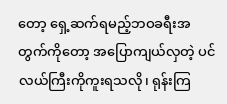တော့ ရှေ့ဆက်ရမည့်ဘဝခရီးအတွက်ကိုတော့ အပြောကျယ်လှတဲ့ ပင်လယ်ကြီးကိုကူးရသလို၊ ရုန်းကြ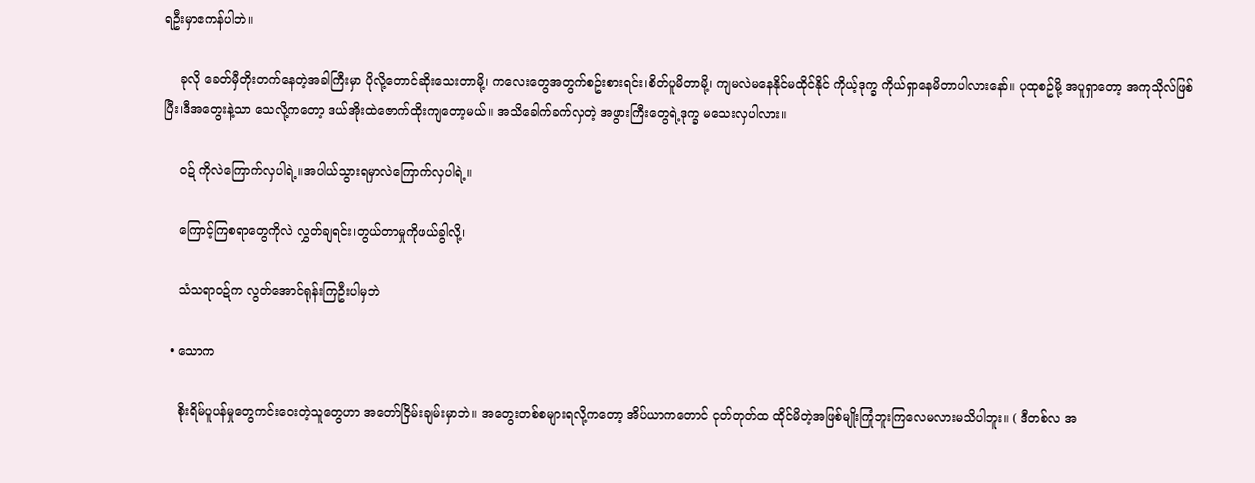ရဦးမှာဧကန်ပါဘဲ။

    ခုလို ခေတ်မှီတိုးတက်နေတဲ့အခါကြီးမှာ ပိုလို့တောင်ဆိုးသေးတာမို့၊ ကလေးတွေအတွက်စဥ်းစားရင်း၊စိတ်ပူမိတာမို့၊ ကျမလဲမနေနိုင်မထိုင်နိုင် ကိုယ့်ဒုက္ခ ကိုယ်ရှာနေမိတာပါလားနော်။ ပုထုစဥ်မို့ အပူရှာတော့ အကုသိုလ်ဖြစ်ပြီး၊ဒီအတွေးနဲ့သာ သေလို့ကတော့ ဒယ်အိုးထဲဇောက်ထိုးကျတော့မယ်။ အသိခေါက်ခက်လှတဲ့ အဖွားကြီးတွေရဲ့ဒုက္ခ မသေးလှပါလား။

    ဝဍ် ကိုလဲကြောက်လှပါရဲ့။အပါယ်သွားရမှာလဲကြောက်လှပါရဲ့။

    ကြောင့်ကြစရာတွေကိုလဲ လွှတ်ချရင်း၊တွယ်တာမှုကိုဖယ်ခွါလို့၊

    သံသရာဝဍ်က လွတ်အောင်ရုန်းကြဦးပါမှဘဲ

  • သောက

    စိုးရိမ်ပူပန်မှုတွေကင်းဝေးတဲ့သူတွေဟာ အတော်ငြိမ်းချမ်းမှာဘဲ။ အတွေးတစ်စများရလို့ကတော့ အိပ်ယာကတောင် ငုတ်တုတ်ထ ထိုင်မိတဲ့အဖြစ်မျိုးကြုံဘူးကြလေမလားမသိပါဘူး။ ( ဒီတစ်လ အ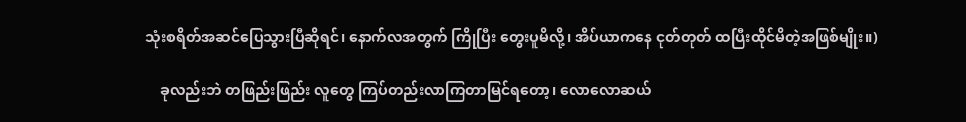သုံးစရိတ်အဆင်ပြေသွားပြီဆိုရင်၊ နောက်လအတွက် ကြိုပြီး တွေးပူမိလို့၊ အိပ်ယာကနေ ငုတ်တုတ် ထပြီးထိုင်မိတဲ့အဖြစ်မျိုး။)

    ခုလည်းဘဲ တဖြည်းဖြည်း လူတွေ ကြပ်တည်းလာကြတာမြင်ရတော့၊ လောလောဆယ်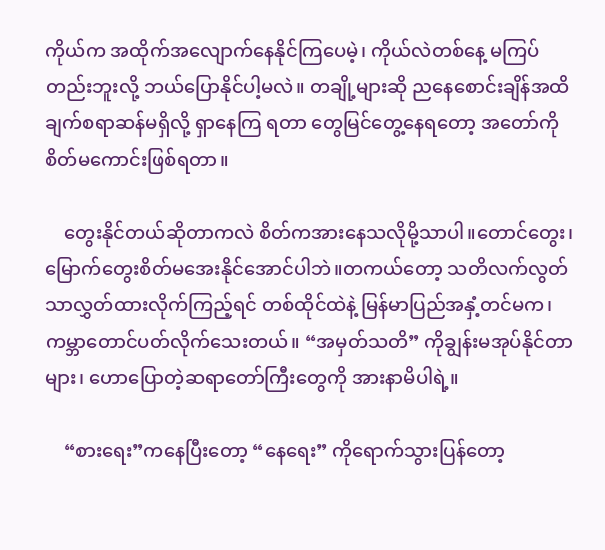ကိုယ်က အထိုက်အလျောက်နေနိုင်ကြပေမဲ့၊ ကိုယ်လဲတစ်နေ့ မကြပ်တည်းဘူးလို့ ဘယ်ပြောနိုင်ပါ့မလဲ။ တချို့များဆို ညနေစောင်းချိန်အထိ ချက်စရာဆန်မရှိလို့ ရှာနေကြ ရတာ တွေမြင်တွေ့နေရတော့ အတော်ကိုစိတ်မကောင်းဖြစ်ရတာ။

    တွေးနိုင်တယ်ဆိုတာကလဲ စိတ်ကအားနေသလိုမို့သာပါ။တောင်တွေး၊မြောက်တွေးစိတ်မအေးနိုင်အောင်ပါဘဲ။တကယ်တော့ သတိလက်လွတ်သာလွှတ်ထားလိုက်ကြည့်ရင် တစ်ထိုင်ထဲနဲ့ မြန်မာပြည်အနှံ့တင်မက၊ ကမ္ဘာတောင်ပတ်လိုက်သေးတယ်။ “အမှတ်သတိ” ကိုချွန်းမအုပ်နိုင်တာများ၊ ဟောပြောတဲ့ဆရာတော်ကြီးတွေကို အားနာမိပါရဲ့။

    “စားရေး”ကနေပြီးတော့ “နေရေး” ကိုရောက်သွားပြန်တော့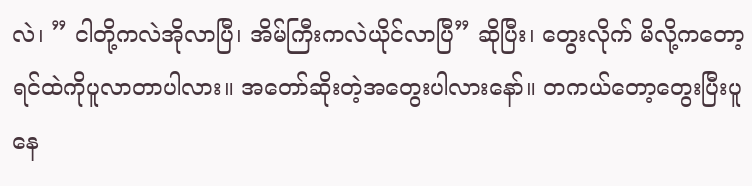လဲ၊ ” ငါတို့ကလဲအိုလာပြီ၊ အိမ်ကြီးကလဲယိုင်လာပြီ” ဆိုပြီး၊ တွေးလိုက် မိလို့ကတော့ ရင်ထဲကိုပူလာတာပါလား။ အတော်ဆိုးတဲ့အတွေးပါလားနော်။ တကယ်တော့တွေးပြီးပူနေ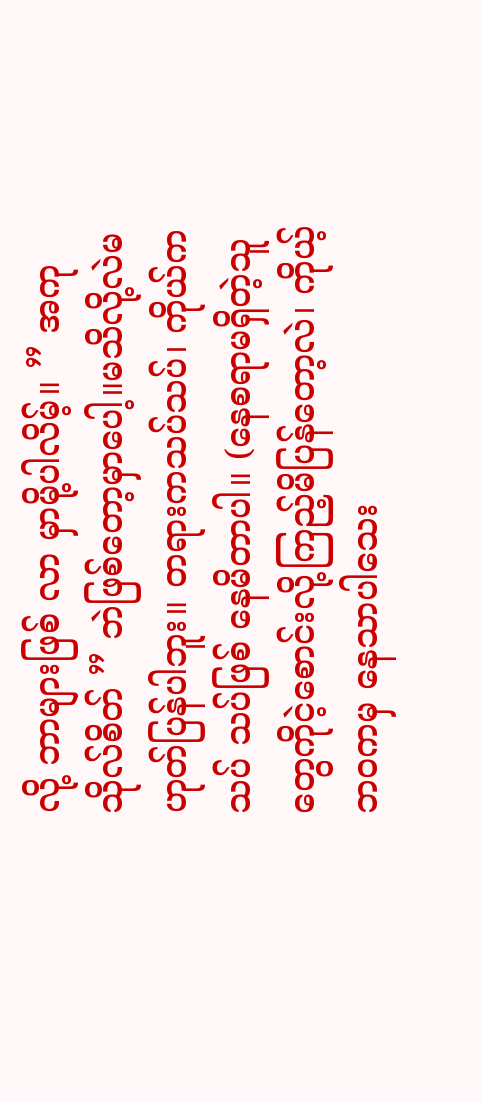လို့ ဘာများဖြစ် လာ မှာမို့ပါလိမ့်။ ” အကုသိုလ်စိတ် ” ဘဲဖြစ်တော့မှာပေါ့။မသိလို့လဲမဟုတ်ပြန်ပါဘူး။ တရားကသပ်သပ်၊ ကိုယ်ကသပ် သပ်ဖြစ် နေမိတာပါ။ (နေစရာမရှိတဲ့သူတွေကိုငဲ့စောင်းလို့ကြည့်မိပြန်တော့လဲ၊ ကိုယ့်ဘဝကမှ နေသာပါသေး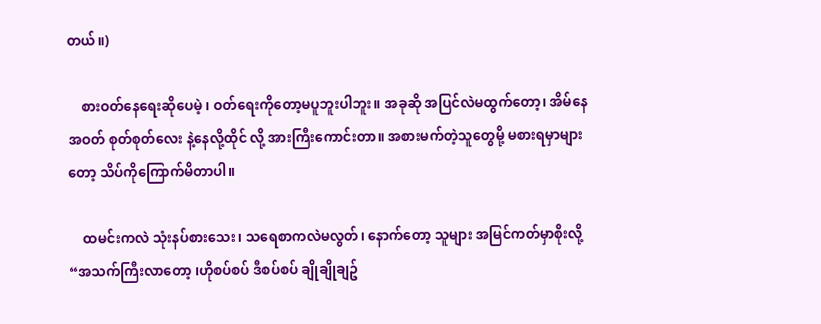တယ်။)

    စားဝတ်နေရေးဆိုပေမဲ့ ၊ ဝတ်ရေးကိုတော့မပူဘူးပါဘူး။ အခုဆို အပြင်လဲမထွက်တော့၊ အိမ်နေအဝတ် စုတ်စုတ်လေး နဲ့နေလို့ထိုင် လို့ အားကြီးကောင်းတာ။ အစားမက်တဲ့သူတွေမို့ မစားရမှာများတော့ သိပ်ကိုကြောက်မိတာပါ။

    ထမင်းကလဲ သုံးနပ်စားသေး၊ သရေစာကလဲမလွတ်၊ နောက်တော့ သူများ အမြင်ကတ်မှာစိုးလို့ “အသက်ကြီးလာတော့ ၊ဟိုစပ်စပ် ဒီစပ်စပ် ချိုချိုချဥ်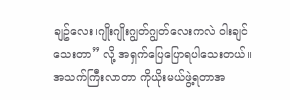ချဥ်လေး၊ဂျိုးဂျိုးဂျွတ်ဂျွတ်လေးကလဲ ဝါးချင်သေးတာ” လို့ အရှက်ပြေပြောရပါသေးတယ်။ အသက်ကြီးလာတာ ကိုယိုးမယ်ဖွဲ့ရတာအ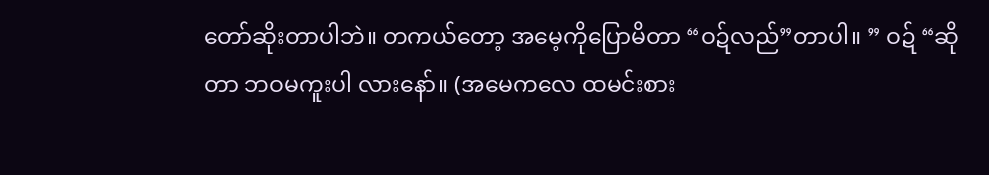တော်ဆိုးတာပါဘဲ။ တကယ်တော့ အမေ့ကိုပြောမိတာ “ဝဍ်လည်”တာပါ။ ” ဝဍ် “ဆိုတာ ဘဝမကူးပါ လားနော်။ (အမေကလေ ထမင်းစား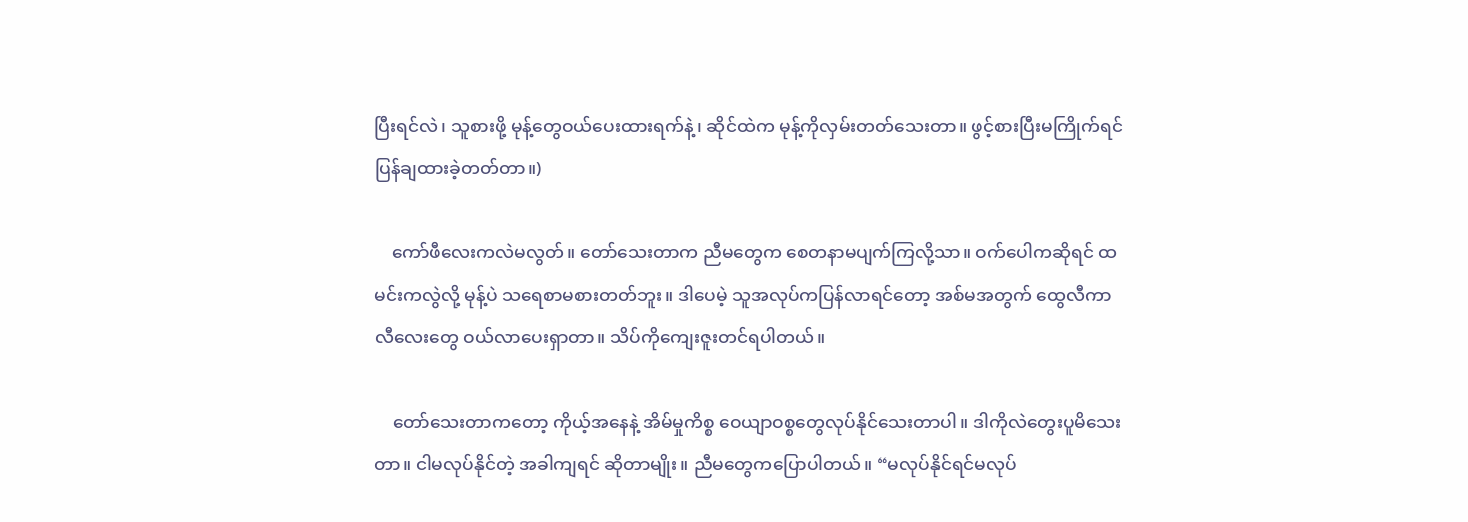ပြီးရင်လဲ၊ သူစားဖို့ မုန့်တွေဝယ်ပေးထားရက်နဲ့၊ ဆိုင်ထဲက မုန့်ကိုလှမ်းတတ်သေးတာ။ ဖွင့်စားပြီးမကြိုက်ရင် ပြန်ချထားခဲ့တတ်တာ။)

    ကော်ဖီလေးကလဲမလွတ်။ တော်သေးတာက ညီမတွေက စေတနာမပျက်ကြလို့သာ။ ဝက်ပေါကဆိုရင် ထမင်းကလွဲလို့ မုန့်ပဲ သရေစာမစားတတ်ဘူး။ ဒါပေမဲ့ သူအလုပ်ကပြန်လာရင်တော့ အစ်မအတွက် ထွေလီကာလီလေးတွေ ဝယ်လာပေးရှာတာ။ သိပ်ကိုကျေးဇူးတင်ရပါတယ်။

    တော်သေးတာကတော့ ကိုယ့်အနေနဲ့ အိမ်မှုကိစ္စ ဝေယျာဝစ္စတွေလုပ်နိုင်သေးတာပါ။ ဒါကိုလဲတွေးပူမိသေးတာ။ ငါမလုပ်နိုင်တဲ့ အခါကျရင် ဆိုတာမျိုး။ ညီမတွေကပြောပါတယ်။ “မလုပ်နိုင်ရင်မလုပ်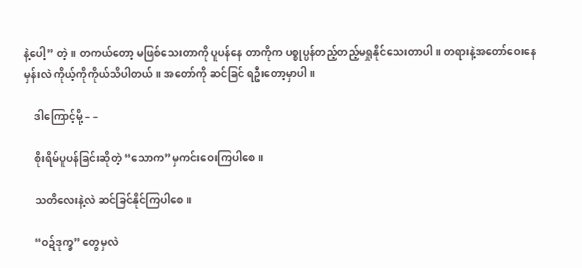နဲ့ပေါ့” တဲ့။ တကယ်တော့ မဖြစ်သေးတာကို ပူပန်နေ တာကိုက ပစ္စုပ္ပန်တည့်တည့်မရှုနိုင်သေးတာပါ။ တရားနဲ့အတော်ဝေးနေမှန်းလဲ ကိုယ့်ကိုကိုယ်သိပါတယ်။ အတော်ကို ဆင်ခြင် ရဦးတော့မှာပါ။

    ဒါကြောင့်မို့ – –

    စိုးရိမ်ပူပန်ခြင်းဆိုတဲ့ “သောက”မှကင်းဝေးကြပါစေ။

    သတိလေးနဲ့လဲ ဆင်ခြင်နိုင်ကြပါစေ။

    “ဝဍ်ဒုက္ခ” တွေမှလဲ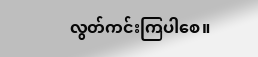လွတ်ကင်းကြပါစေ။